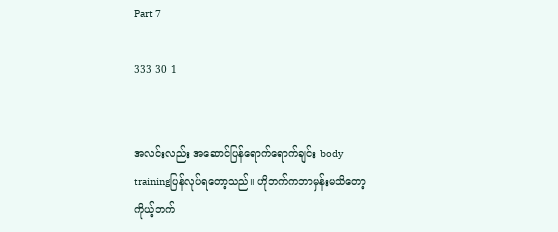Part 7

333 30 1


အလင်းလည်း အဆောင်ပြန်ရောက်ရောက်ချင်း body trainingပြန်လုပ်ရတော့သည်။ ဟိုဘက်ကဘာမှန်းမသိတော့ ကိုယ့်ဘက်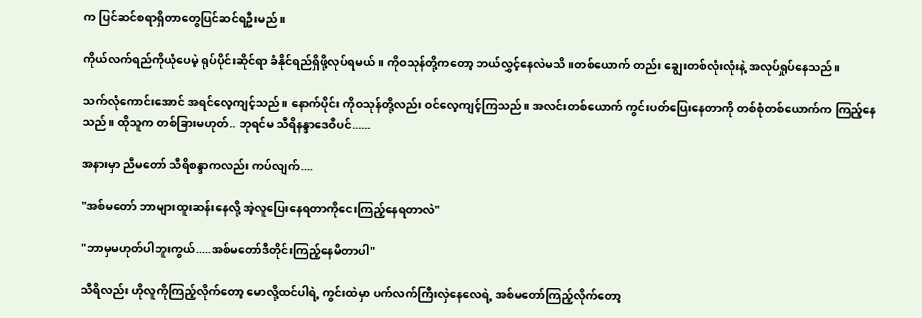က ပြင်ဆင်စရာရှိတာတွေပြင်ဆင်ရဦးမည်။

ကိုယ်လက်ရည်ကိုယုံပေမဲ့ ရုပ်ပိုင်းဆိုင်ရာ ခံနိုင်ရည်ရှိဖို့လုပ်ရမယ်။ ကိုဝသုန်တို့ကတော့ ဘယ်လွှင့်နေလဲမသိ။တစ်ယောက် တည်း ချွေးတစ်လုံးလုံးနဲ့ အလုပ်ရှုပ်နေသည်။

သက်လုံကောင်းအောင် အရင်လေ့ကျင့်သည်။ နောက်ပိုင်း ကိုဝသုန်တို့လည်း ဝင်လေ့ကျင့်ကြသည်။ အလင်းတစ်ယောက် ကွင်းပတ်ပြေးနေတာကို တစ်စုံတစ်ယောက်က ကြည့်နေသည်။ ထိုသူက တစ်ခြားမဟုတ်.. ဘုရင်မ သီရိနန္ဒာဒေဝီပင်......

အနားမှာ ညီမတော် သီရိစန္ဒာကလည်း ကပ်လျက်....

"အစ်မတော် ဘာများထူးဆန်းနေလို့ အဲ့လူပြေးနေရတာကိုငေးကြည့်နေရတာလဲ"

"ဘာမှမဟုတ်ပါဘူးကွယ်.....အစ်မတော်ဒီတိုင်းကြည့်နေမိတာပါ"

သီရိလည်း ဟိုလူကိုကြည့်လိုက်တော့ မောလို့ထင်ပါရဲ့ ကွင်းထဲမှာ ပက်လက်ကြီးလှဲနေလေရဲ့ အစ်မတော်ကြည့်လိုက်တော့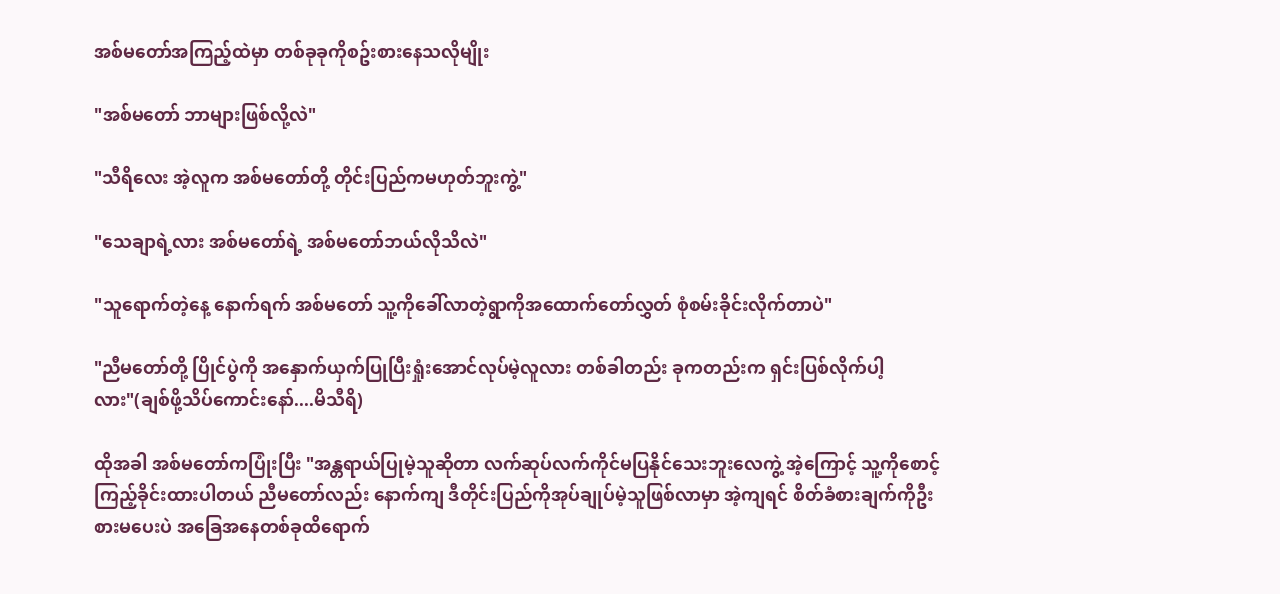အစ်မတော်အကြည့်ထဲမှာ တစ်ခုခုကိုစဥ်းစားနေသလိုမျိုး

"အစ်မတော် ဘာများဖြစ်လို့လဲ"

"သီရိလေး အဲ့လူက အစ်မတော်တို့ တိုင်းပြည်ကမဟုတ်ဘူးကွဲ့"

"သေချာရဲ့လား အစ်မတော်ရဲ့ အစ်မတော်ဘယ်လိုသိလဲ"

"သူရောက်တဲ့နေ့ နောက်ရက် အစ်မတော် သူ့ကိုခေါ်လာတဲ့ရွာကိုအထောက်တော်လွှတ် စုံစမ်းခိုင်းလိုက်တာပဲ"

"ညီမတော်တို့ ပြိုင်ပွဲကို အနှောက်ယှက်ပြုပြီးရှုံးအောင်လုပ်မဲ့လူလား တစ်ခါတည်း ခုကတည်းက ရှင်းပြစ်လိုက်ပါ့လား"(ချစ်ဖို့သိပ်ကောင်းနော်....မိသီရိ)

ထိုအခါ အစ်မတော်ကပြုံးပြီး "အန္တရာယ်ပြုမဲ့သူဆိုတာ လက်ဆုပ်လက်ကိုင်မပြနိုင်သေးဘူးလေကွဲ့ အဲ့ကြောင့် သူ့ကိုစောင့်ကြည့်ခိုင်းထားပါတယ် ညီမတော်လည်း နောက်ကျ ဒီတိုင်းပြည်ကိုအုပ်ချုပ်မဲ့သူဖြစ်လာမှာ အဲ့ကျရင် စိတ်ခံစားချက်ကိုဦးစားမပေးပဲ အခြေအနေတစ်ခုထိရောက်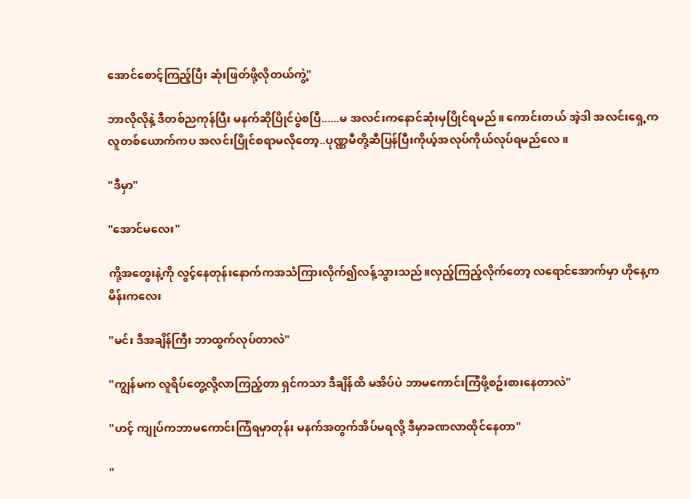အောင်စောင့်ကြည့်ပြီး ဆုံးဖြတ်ဖို့လိုတယ်ကွဲ့"

ဘာလိုလိုနဲ့ ဒီတစ်ညကုန်ပြီး မနက်ဆိုပြိုင်ပွဲစပြီ......မ အလင်းကနောင်ဆုံးမှပြိုင်ရမည်။ ကောင်းတယ် အဲ့ဒါ အလင်းရှေ့ကလူတစ်ယောက်ကပ အလင်းပြိုင်စရာမလိုတော့..ပုဏ္ဏမီတို့ဆီပြန်ပြီးကိုယ့်အလုပ်ကိုယ်လုပ်ရမည်လေ။

"ဒီမှာ"

"အောင်မလေး"

ကို့အတွေးနဲ့ကို လွင့်နေတုန်းနောက်ကအသံကြားလိုက်၍လန့်သွားသည်။လှည့်ကြည့်လိုက်တော့ လရောင်အောက်မှာ ဟိုနေ့က မိန်းကလေး

"မင်း ဒီအချိန်ကြီး ဘာထွက်လုပ်တာလဲ"

"ကျွန်မက လူရိပ်တွေ့လို့လာကြည့်တာ ရှင်ကသာ ဒီချိန်ထိ မအိပ်ပဲ ဘာမကောင်းကြံဖို့စဥ်းစားနေတာလဲ"

"ဟင့် ကျုပ်ကဘာမကောင်းကြံရမှာတုန်း မနက်အတွက်အိပ်မရလို့ ဒီမှာခဏလာထိုင်နေတာ"

"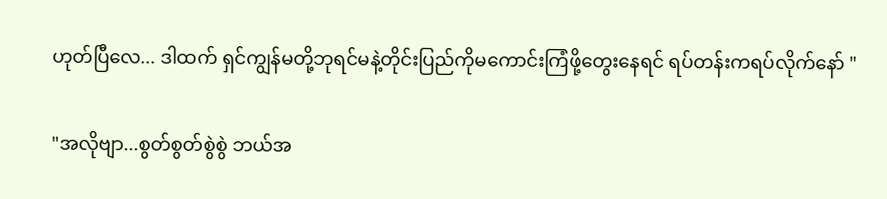ဟုတ်ပြီလေ... ဒါထက် ရှင်ကျွန်မတို့ဘုရင်မနဲ့တိုင်းပြည်ကိုမကောင်းကြံဖို့တွေးနေရင် ရပ်တန်းကရပ်လိုက်နော် "

"အလိုဗျာ...စွတ်စွတ်စွဲစွဲ ဘယ်အ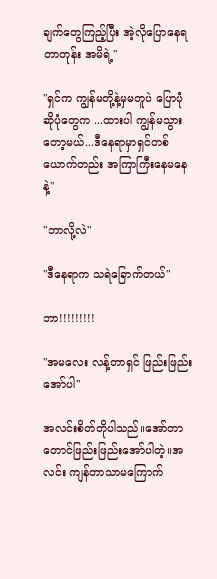ချက်တွေကြည့်ပြီး အဲ့လိုပြောနေရတာတုန်း အမိရဲ့"

"ရှင်က ကျွန်မတို့နဲ့မှမတူပဲ ပြောပုံဆိုပုံတွေက ...ထားပါ ကျွန်မသွားတော့မယ်...ဒီနေရာမှာရှင်တစ်ယောက်တည်း အကြာကြီးနေမနေနဲ့"

"ဘာလို့လဲ"

"ဒီနေရာက သရဲခြောက်တယ်"

ဘာ!!!!!!!!!

"အမလေး လန့်တာရှင် ဖြည်းဖြည်းအော်ပါ"

အလင်းစိတ်တိုပါသည်။အော်တာတောင်ဖြည်းဖြည်းအော်ပါတဲ့။အလင်း ကျန်တာသာမကြောက်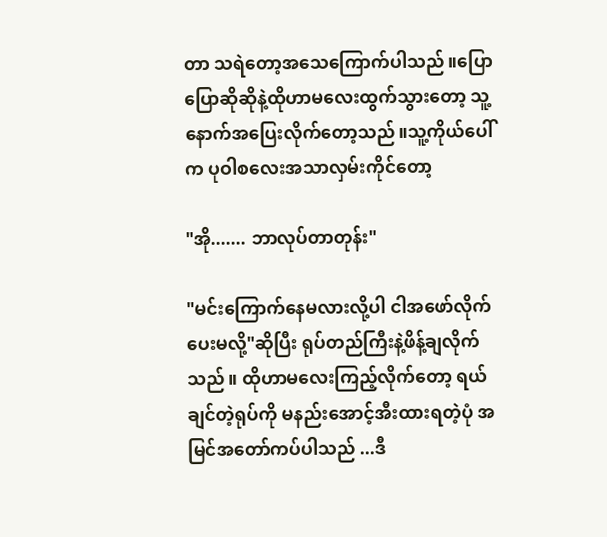တာ သရဲတော့အသေကြောက်ပါသည်။ပြောပြောဆိုဆိုနဲ့ထိုဟာမလေးထွက်သွားတော့ သူ့နောက်အပြေးလိုက်တော့သည်။သူ့ကိုယ်ပေါ်က ပုဝါစလေးအသာလှမ်းကိုင်တော့

"အို....... ဘာလုပ်တာတုန်း"

"မင်းကြောက်နေမလားလို့ပါ ငါအဖော်လိုက်ပေးမလို့"ဆိုပြီး ရုပ်တည်ကြီးနဲ့ဖိန့်ချလိုက်သည်။ ထိုဟာမလေးကြည့်လိုက်တော့ ရယ်ချင်တဲ့ရုပ်ကို မနည်းအောင့်အီးထားရတဲ့ပုံ အမြင်အတော်ကပ်ပါသည် ...ဒီ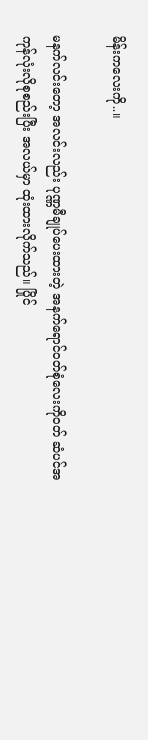မိန်းကလေးကို..။

မနက်လင်းတော့ အလင်းလည်း ပုဏ္ဏမီချုပ်ပေးထားတဲ့ အနက်ရောင်ဝတ်စုံလေးကိုဝတ် ဆံပင်အကုန်လုံးလိုစုစည်းပြီး အလယ်မှာ ထုံးထားလိုက်သည်။ ပြိုင်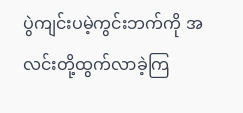ပွဲကျင်းပမဲ့ကွင်းဘက်ကို အလင်းတို့ထွက်လာခဲ့ကြ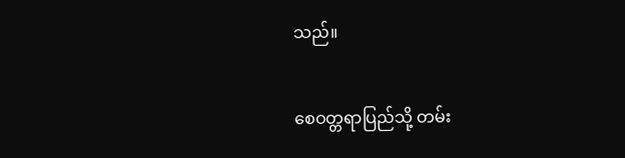သည်။

စေဝတ္တရာပြည်သို့ တမ်း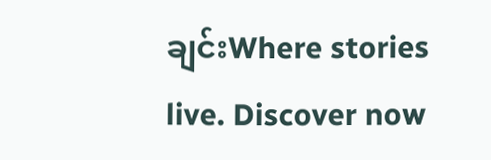ချင်းWhere stories live. Discover now